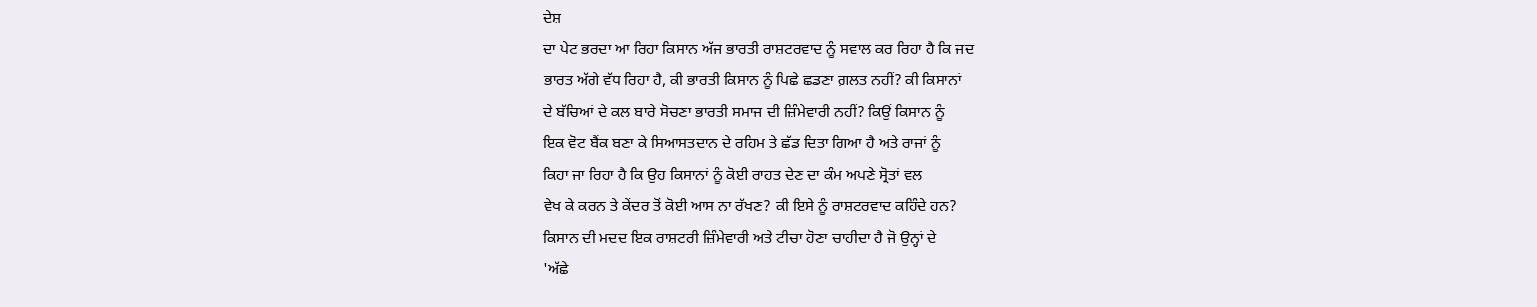ਦੇਸ਼
ਦਾ ਪੇਟ ਭਰਦਾ ਆ ਰਿਹਾ ਕਿਸਾਨ ਅੱਜ ਭਾਰਤੀ ਰਾਸ਼ਟਰਵਾਦ ਨੂੰ ਸਵਾਲ ਕਰ ਰਿਹਾ ਹੈ ਕਿ ਜਦ
ਭਾਰਤ ਅੱਗੇ ਵੱਧ ਰਿਹਾ ਹੈ, ਕੀ ਭਾਰਤੀ ਕਿਸਾਨ ਨੂੰ ਪਿਛੇ ਛਡਣਾ ਗ਼ਲਤ ਨਹੀਂ? ਕੀ ਕਿਸਾਨਾਂ
ਦੇ ਬੱਚਿਆਂ ਦੇ ਕਲ ਬਾਰੇ ਸੋਚਣਾ ਭਾਰਤੀ ਸਮਾਜ ਦੀ ਜ਼ਿੰਮੇਵਾਰੀ ਨਹੀਂ? ਕਿਉਂ ਕਿਸਾਨ ਨੂੰ
ਇਕ ਵੋਟ ਬੈਂਕ ਬਣਾ ਕੇ ਸਿਆਸਤਦਾਨ ਦੇ ਰਹਿਮ ਤੇ ਛੱਡ ਦਿਤਾ ਗਿਆ ਹੈ ਅਤੇ ਰਾਜਾਂ ਨੂੰ
ਕਿਹਾ ਜਾ ਰਿਹਾ ਹੈ ਕਿ ਉਹ ਕਿਸਾਨਾਂ ਨੂੰ ਕੋਈ ਰਾਹਤ ਦੇਣ ਦਾ ਕੰਮ ਅਪਣੇ ਸ੍ਰੋਤਾਂ ਵਲ
ਵੇਖ ਕੇ ਕਰਨ ਤੇ ਕੇਂਦਰ ਤੋਂ ਕੋਈ ਆਸ ਨਾ ਰੱਖਣ? ਕੀ ਇਸੇ ਨੂੰ ਰਾਸ਼ਟਰਵਾਦ ਕਹਿੰਦੇ ਹਨ?
ਕਿਸਾਨ ਦੀ ਮਦਦ ਇਕ ਰਾਸ਼ਟਰੀ ਜ਼ਿੰਮੇਵਾਰੀ ਅਤੇ ਟੀਚਾ ਹੋਣਾ ਚਾਹੀਦਾ ਹੈ ਜੋ ਉਨ੍ਹਾਂ ਦੇ
'ਅੱਛੇ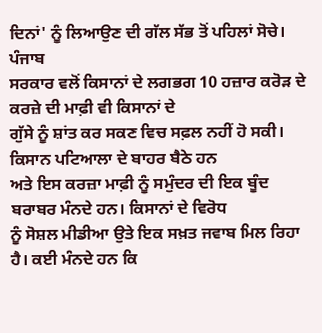ਦਿਨਾਂ' ਨੂੰ ਲਿਆਉਣ ਦੀ ਗੱਲ ਸੱਭ ਤੋਂ ਪਹਿਲਾਂ ਸੋਚੇ।
ਪੰਜਾਬ
ਸਰਕਾਰ ਵਲੋਂ ਕਿਸਾਨਾਂ ਦੇ ਲਗਭਗ 10 ਹਜ਼ਾਰ ਕਰੋੜ ਦੇ ਕਰਜ਼ੇ ਦੀ ਮਾਫ਼ੀ ਵੀ ਕਿਸਾਨਾਂ ਦੇ
ਗੁੱਸੇ ਨੂੰ ਸ਼ਾਂਤ ਕਰ ਸਕਣ ਵਿਚ ਸਫ਼ਲ ਨਹੀਂ ਹੋ ਸਕੀ। ਕਿਸਾਨ ਪਟਿਆਲਾ ਦੇ ਬਾਹਰ ਬੈਠੇ ਹਨ
ਅਤੇ ਇਸ ਕਰਜ਼ਾ ਮਾਫ਼ੀ ਨੂੰ ਸਮੁੰਦਰ ਦੀ ਇਕ ਬੂੰਦ ਬਰਾਬਰ ਮੰਨਦੇ ਹਨ। ਕਿਸਾਨਾਂ ਦੇ ਵਿਰੋਧ
ਨੂੰ ਸੋਸ਼ਲ ਮੀਡੀਆ ਉਤੇ ਇਕ ਸਖ਼ਤ ਜਵਾਬ ਮਿਲ ਰਿਹਾ ਹੈ। ਕਈ ਮੰਨਦੇ ਹਨ ਕਿ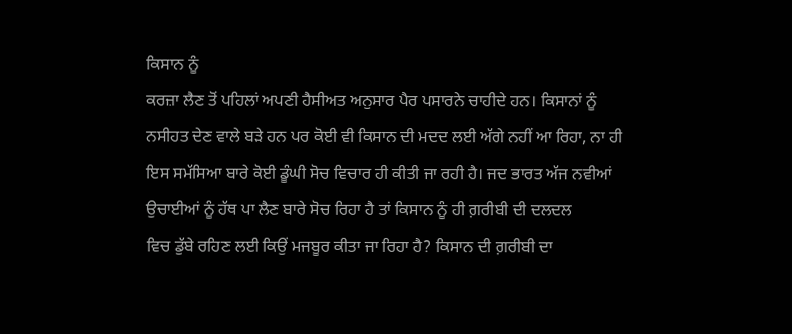ਕਿਸਾਨ ਨੂੰ
ਕਰਜ਼ਾ ਲੈਣ ਤੋਂ ਪਹਿਲਾਂ ਅਪਣੀ ਹੈਸੀਅਤ ਅਨੁਸਾਰ ਪੈਰ ਪਸਾਰਨੇ ਚਾਹੀਦੇ ਹਨ। ਕਿਸਾਨਾਂ ਨੂੰ
ਨਸੀਹਤ ਦੇਣ ਵਾਲੇ ਬੜੇ ਹਨ ਪਰ ਕੋਈ ਵੀ ਕਿਸਾਨ ਦੀ ਮਦਦ ਲਈ ਅੱਗੇ ਨਹੀਂ ਆ ਰਿਹਾ, ਨਾ ਹੀ
ਇਸ ਸਮੱਸਿਆ ਬਾਰੇ ਕੋਈ ਡੂੰਘੀ ਸੋਚ ਵਿਚਾਰ ਹੀ ਕੀਤੀ ਜਾ ਰਹੀ ਹੈ। ਜਦ ਭਾਰਤ ਅੱਜ ਨਵੀਆਂ
ਉਚਾਈਆਂ ਨੂੰ ਹੱਥ ਪਾ ਲੈਣ ਬਾਰੇ ਸੋਚ ਰਿਹਾ ਹੈ ਤਾਂ ਕਿਸਾਨ ਨੂੰ ਹੀ ਗ਼ਰੀਬੀ ਦੀ ਦਲਦਲ
ਵਿਚ ਡੁੱਬੇ ਰਹਿਣ ਲਈ ਕਿਉਂ ਮਜਬੂਰ ਕੀਤਾ ਜਾ ਰਿਹਾ ਹੈ? ਕਿਸਾਨ ਦੀ ਗ਼ਰੀਬੀ ਦਾ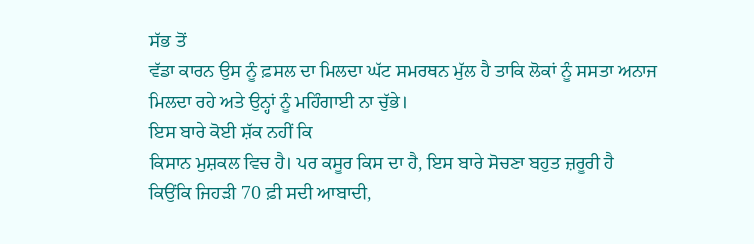ਸੱਭ ਤੋਂ
ਵੱਡਾ ਕਾਰਨ ਉਸ ਨੂੰ ਫ਼ਸਲ ਦਾ ਮਿਲਦਾ ਘੱਟ ਸਮਰਥਨ ਮੁੱਲ ਹੈ ਤਾਕਿ ਲੋਕਾਂ ਨੂੰ ਸਸਤਾ ਅਨਾਜ
ਮਿਲਦਾ ਰਹੇ ਅਤੇ ਉਨ੍ਹਾਂ ਨੂੰ ਮਹਿੰਗਾਈ ਨਾ ਚੁੱਭੇ।
ਇਸ ਬਾਰੇ ਕੋਈ ਸ਼ੱਕ ਨਹੀਂ ਕਿ
ਕਿਸਾਨ ਮੁਸ਼ਕਲ ਵਿਚ ਹੈ। ਪਰ ਕਸੂਰ ਕਿਸ ਦਾ ਹੈ, ਇਸ ਬਾਰੇ ਸੋਚਣਾ ਬਹੁਤ ਜ਼ਰੂਰੀ ਹੈ
ਕਿਉਂਕਿ ਜਿਹੜੀ 70 ਫ਼ੀ ਸਦੀ ਆਬਾਦੀ,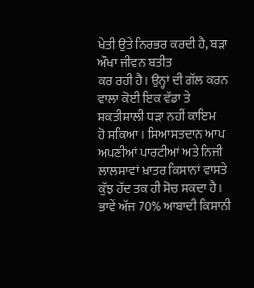ਖੇਤੀ ਉਤੇ ਨਿਰਭਰ ਕਰਦੀ ਹੈ, ਬੜਾ ਔਖਾ ਜੀਵਨ ਬਤੀਤ
ਕਰ ਰਹੀ ਹੈ। ਉਨ੍ਹਾਂ ਦੀ ਗੱਲ ਕਰਨ ਵਾਲਾ ਕੋਈ ਇਕ ਵੱਡਾ ਤੇ ਸ਼ਕਤੀਸ਼ਾਲੀ ਧੜਾ ਨਹੀਂ ਕਾਇਮ
ਹੋ ਸਕਿਆ। ਸਿਆਸਤਦਾਨ ਆਪ ਅਪਣੀਆਂ ਪਾਰਟੀਆਂ ਅਤੇ ਨਿਜੀ ਲਾਲਸਾਵਾਂ ਖ਼ਾਤਰ ਕਿਸਾਨਾਂ ਵਾਸਤੇ
ਕੁੱਝ ਹੱਦ ਤਕ ਹੀ ਸੋਚ ਸਕਦਾ ਹੈ। ਭਾਵੇਂ ਅੱਜ 70% ਆਬਾਦੀ ਕਿਸਾਨੀ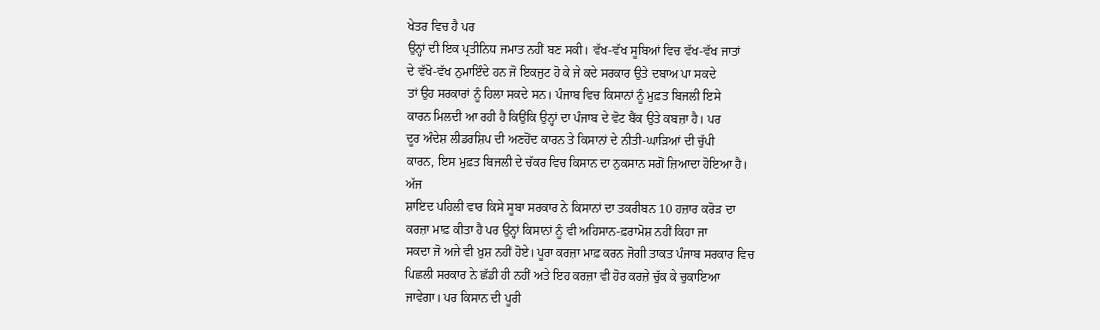ਖੇਤਰ ਵਿਚ ਹੈ ਪਰ
ਉਨ੍ਹਾਂ ਦੀ ਇਕ ਪ੍ਰਤੀਨਿਧ ਜਮਾਤ ਨਹੀਂ ਬਣ ਸਕੀ। ਵੱਖ-ਵੱਖ ਸੂਬਿਆਂ ਵਿਚ ਵੱਖ-ਵੱਖ ਜਾਤਾਂ
ਦੇ ਵੱਖੋ-ਵੱਖ ਨੁਮਾਇੰਦੇ ਹਨ ਜੋ ਇਕਜੁਟ ਹੋ ਕੇ ਜੇ ਕਦੇ ਸਰਕਾਰ ਉਤੇ ਦਬਾਅ ਪਾ ਸਕਦੇ
ਤਾਂ ਉਹ ਸਰਕਾਰਾਂ ਨੂੰ ਹਿਲਾ ਸਕਦੇ ਸਨ। ਪੰਜਾਬ ਵਿਚ ਕਿਸਾਨਾਂ ਨੂੰ ਮੁਫ਼ਤ ਬਿਜਲੀ ਇਸੇ
ਕਾਰਨ ਮਿਲਦੀ ਆ ਰਹੀ ਹੈ ਕਿਉਂਕਿ ਉਨ੍ਹਾਂ ਦਾ ਪੰਜਾਬ ਦੇ ਵੋਟ ਬੈਂਕ ਉਤੇ ਕਬਜ਼ਾ ਹੈ। ਪਰ
ਦੂਰ ਅੰਦੇਸ਼ ਲੀਡਰਸ਼ਿਪ ਦੀ ਅਣਹੋਂਦ ਕਾਰਨ ਤੇ ਕਿਸਾਨਾਂ ਦੇ ਨੀਤੀ-ਘਾੜਿਆਂ ਦੀ ਚੁੱਪੀ
ਕਾਰਨ, ਇਸ ਮੁਫ਼ਤ ਬਿਜਲੀ ਦੇ ਚੱਕਰ ਵਿਚ ਕਿਸਾਨ ਦਾ ਨੁਕਸਾਨ ਸਗੋਂ ਜ਼ਿਆਦਾ ਹੋਇਆ ਹੈ।
ਅੱਜ
ਸ਼ਾਇਦ ਪਹਿਲੀ ਵਾਰ ਕਿਸੇ ਸੂਬਾ ਸਰਕਾਰ ਨੇ ਕਿਸਾਨਾਂ ਦਾ ਤਕਰੀਬਨ 10 ਹਜ਼ਾਰ ਕਰੋੜ ਦਾ
ਕਰਜ਼ਾ ਮਾਫ਼ ਕੀਤਾ ਹੈ ਪਰ ਉਨ੍ਹਾਂ ਕਿਸਾਨਾਂ ਨੂੰ ਵੀ ਅਹਿਸਾਨ-ਫ਼ਰਾਮੋਸ਼ ਨਹੀਂ ਕਿਹਾ ਜਾ
ਸਕਦਾ ਜੋ ਅਜੇ ਵੀ ਖ਼ੁਸ਼ ਨਹੀਂ ਹੋਏ। ਪੂਰਾ ਕਰਜ਼ਾ ਮਾਫ਼ ਕਰਨ ਜੋਗੀ ਤਾਕਤ ਪੰਜਾਬ ਸਰਕਾਰ ਵਿਚ
ਪਿਛਲੀ ਸਰਕਾਰ ਨੇ ਛੱਡੀ ਹੀ ਨਹੀਂ ਅਤੇ ਇਹ ਕਰਜ਼ਾ ਵੀ ਹੋਰ ਕਰਜ਼ੇ ਚੁੱਕ ਕੇ ਚੁਕਾਇਆ
ਜਾਵੇਗਾ। ਪਰ ਕਿਸਾਨ ਦੀ ਪੂਰੀ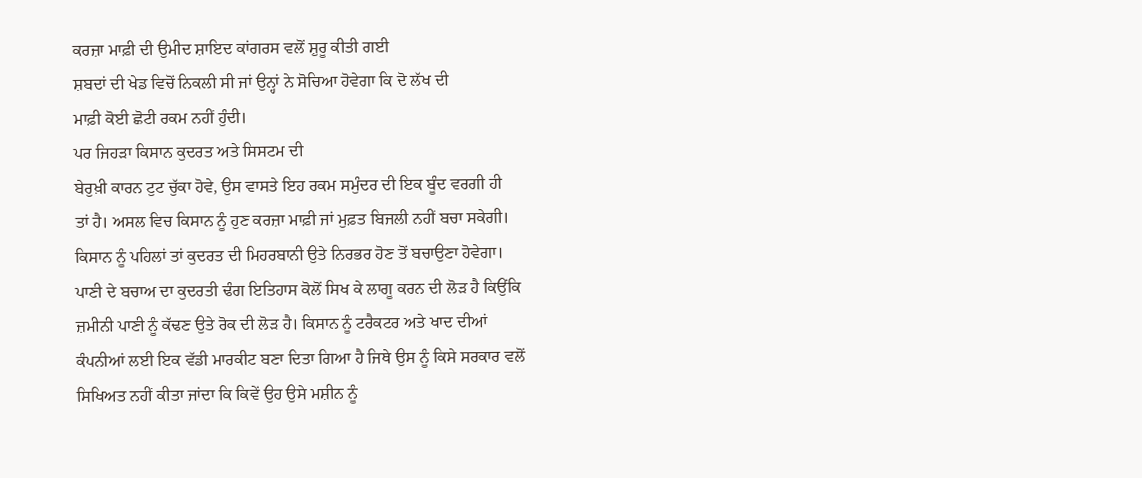ਕਰਜ਼ਾ ਮਾਫ਼ੀ ਦੀ ਉਮੀਦ ਸ਼ਾਇਦ ਕਾਂਗਰਸ ਵਲੋਂ ਸ਼ੁਰੂ ਕੀਤੀ ਗਈ
ਸ਼ਬਦਾਂ ਦੀ ਖੇਡ ਵਿਚੋਂ ਨਿਕਲੀ ਸੀ ਜਾਂ ਉਨ੍ਹਾਂ ਨੇ ਸੋਚਿਆ ਹੋਵੇਗਾ ਕਿ ਦੋ ਲੱਖ ਦੀ
ਮਾਫ਼ੀ ਕੋਈ ਛੋਟੀ ਰਕਮ ਨਹੀਂ ਹੁੰਦੀ।
ਪਰ ਜਿਹੜਾ ਕਿਸਾਨ ਕੁਦਰਤ ਅਤੇ ਸਿਸਟਮ ਦੀ
ਬੇਰੁਖ਼ੀ ਕਾਰਨ ਟੁਟ ਚੁੱਕਾ ਹੋਵੇ, ਉਸ ਵਾਸਤੇ ਇਹ ਰਕਮ ਸਮੁੰਦਰ ਦੀ ਇਕ ਬੂੰਦ ਵਰਗੀ ਹੀ
ਤਾਂ ਹੈ। ਅਸਲ ਵਿਚ ਕਿਸਾਨ ਨੂੰ ਹੁਣ ਕਰਜ਼ਾ ਮਾਫ਼ੀ ਜਾਂ ਮੁਫ਼ਤ ਬਿਜਲੀ ਨਹੀਂ ਬਚਾ ਸਕੇਗੀ।
ਕਿਸਾਨ ਨੂੰ ਪਹਿਲਾਂ ਤਾਂ ਕੁਦਰਤ ਦੀ ਮਿਹਰਬਾਨੀ ਉਤੇ ਨਿਰਭਰ ਹੋਣ ਤੋਂ ਬਚਾਉਣਾ ਹੋਵੇਗਾ।
ਪਾਣੀ ਦੇ ਬਚਾਅ ਦਾ ਕੁਦਰਤੀ ਢੰਗ ਇਤਿਹਾਸ ਕੋਲੋਂ ਸਿਖ ਕੇ ਲਾਗੂ ਕਰਨ ਦੀ ਲੋੜ ਹੈ ਕਿਉਂਕਿ
ਜ਼ਮੀਨੀ ਪਾਣੀ ਨੂੰ ਕੱਢਣ ਉਤੇ ਰੋਕ ਦੀ ਲੋੜ ਹੈ। ਕਿਸਾਨ ਨੂੰ ਟਰੈਕਟਰ ਅਤੇ ਖਾਦ ਦੀਆਂ
ਕੰਪਨੀਆਂ ਲਈ ਇਕ ਵੱਡੀ ਮਾਰਕੀਟ ਬਣਾ ਦਿਤਾ ਗਿਆ ਹੈ ਜਿਥੇ ਉਸ ਨੂੰ ਕਿਸੇ ਸਰਕਾਰ ਵਲੋਂ
ਸਿਖਿਅਤ ਨਹੀਂ ਕੀਤਾ ਜਾਂਦਾ ਕਿ ਕਿਵੇਂ ਉਹ ਉਸੇ ਮਸ਼ੀਨ ਨੂੰ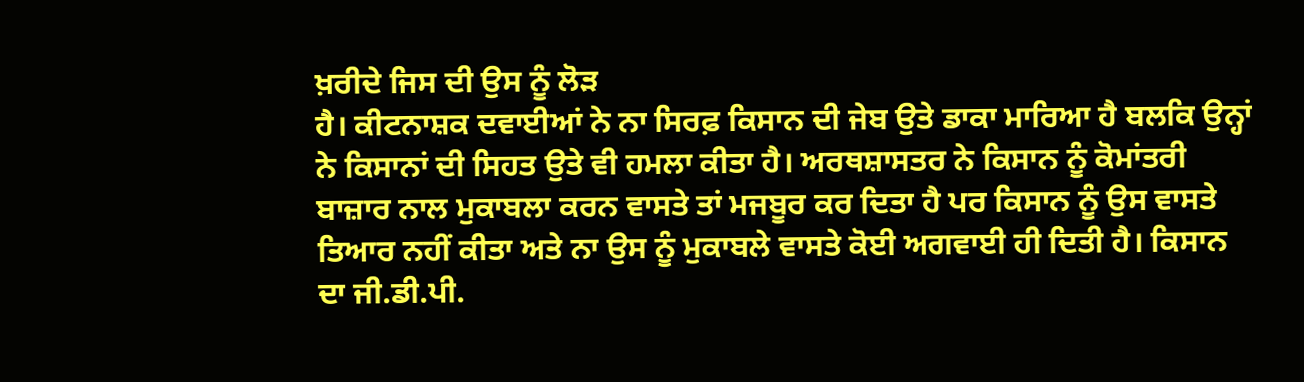ਖ਼ਰੀਦੇ ਜਿਸ ਦੀ ਉਸ ਨੂੰ ਲੋੜ
ਹੈ। ਕੀਟਨਾਸ਼ਕ ਦਵਾਈਆਂ ਨੇ ਨਾ ਸਿਰਫ਼ ਕਿਸਾਨ ਦੀ ਜੇਬ ਉਤੇ ਡਾਕਾ ਮਾਰਿਆ ਹੈ ਬਲਕਿ ਉਨ੍ਹਾਂ
ਨੇ ਕਿਸਾਨਾਂ ਦੀ ਸਿਹਤ ਉਤੇ ਵੀ ਹਮਲਾ ਕੀਤਾ ਹੈ। ਅਰਥਸ਼ਾਸਤਰ ਨੇ ਕਿਸਾਨ ਨੂੰ ਕੋਮਾਂਤਰੀ
ਬਾਜ਼ਾਰ ਨਾਲ ਮੁਕਾਬਲਾ ਕਰਨ ਵਾਸਤੇ ਤਾਂ ਮਜਬੂਰ ਕਰ ਦਿਤਾ ਹੈ ਪਰ ਕਿਸਾਨ ਨੂੰ ਉਸ ਵਾਸਤੇ
ਤਿਆਰ ਨਹੀਂ ਕੀਤਾ ਅਤੇ ਨਾ ਉਸ ਨੂੰ ਮੁਕਾਬਲੇ ਵਾਸਤੇ ਕੋਈ ਅਗਵਾਈ ਹੀ ਦਿਤੀ ਹੈ। ਕਿਸਾਨ
ਦਾ ਜੀ.ਡੀ.ਪੀ.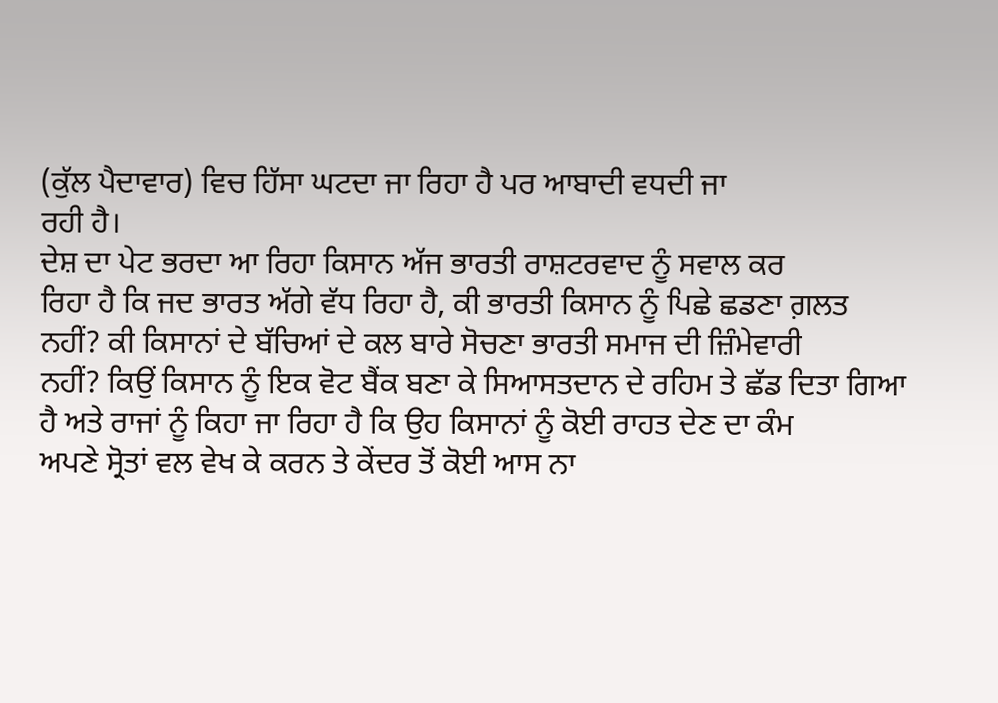(ਕੁੱਲ ਪੈਦਾਵਾਰ) ਵਿਚ ਹਿੱਸਾ ਘਟਦਾ ਜਾ ਰਿਹਾ ਹੈ ਪਰ ਆਬਾਦੀ ਵਧਦੀ ਜਾ
ਰਹੀ ਹੈ।
ਦੇਸ਼ ਦਾ ਪੇਟ ਭਰਦਾ ਆ ਰਿਹਾ ਕਿਸਾਨ ਅੱਜ ਭਾਰਤੀ ਰਾਸ਼ਟਰਵਾਦ ਨੂੰ ਸਵਾਲ ਕਰ
ਰਿਹਾ ਹੈ ਕਿ ਜਦ ਭਾਰਤ ਅੱਗੇ ਵੱਧ ਰਿਹਾ ਹੈ, ਕੀ ਭਾਰਤੀ ਕਿਸਾਨ ਨੂੰ ਪਿਛੇ ਛਡਣਾ ਗ਼ਲਤ
ਨਹੀਂ? ਕੀ ਕਿਸਾਨਾਂ ਦੇ ਬੱਚਿਆਂ ਦੇ ਕਲ ਬਾਰੇ ਸੋਚਣਾ ਭਾਰਤੀ ਸਮਾਜ ਦੀ ਜ਼ਿੰਮੇਵਾਰੀ
ਨਹੀਂ? ਕਿਉਂ ਕਿਸਾਨ ਨੂੰ ਇਕ ਵੋਟ ਬੈਂਕ ਬਣਾ ਕੇ ਸਿਆਸਤਦਾਨ ਦੇ ਰਹਿਮ ਤੇ ਛੱਡ ਦਿਤਾ ਗਿਆ
ਹੈ ਅਤੇ ਰਾਜਾਂ ਨੂੰ ਕਿਹਾ ਜਾ ਰਿਹਾ ਹੈ ਕਿ ਉਹ ਕਿਸਾਨਾਂ ਨੂੰ ਕੋਈ ਰਾਹਤ ਦੇਣ ਦਾ ਕੰਮ
ਅਪਣੇ ਸ੍ਰੋਤਾਂ ਵਲ ਵੇਖ ਕੇ ਕਰਨ ਤੇ ਕੇਂਦਰ ਤੋਂ ਕੋਈ ਆਸ ਨਾ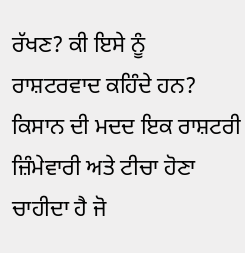ਰੱਖਣ? ਕੀ ਇਸੇ ਨੂੰ
ਰਾਸ਼ਟਰਵਾਦ ਕਹਿੰਦੇ ਹਨ? ਕਿਸਾਨ ਦੀ ਮਦਦ ਇਕ ਰਾਸ਼ਟਰੀ ਜ਼ਿੰਮੇਵਾਰੀ ਅਤੇ ਟੀਚਾ ਹੋਣਾ
ਚਾਹੀਦਾ ਹੈ ਜੋ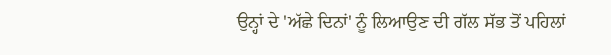ਉਨ੍ਹਾਂ ਦੇ 'ਅੱਛੇ ਦਿਨਾਂ' ਨੂੰ ਲਿਆਉਣ ਦੀ ਗੱਲ ਸੱਭ ਤੋਂ ਪਹਿਲਾਂ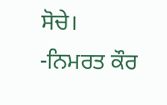ਸੋਚੇ। -ਨਿਮਰਤ ਕੌਰ